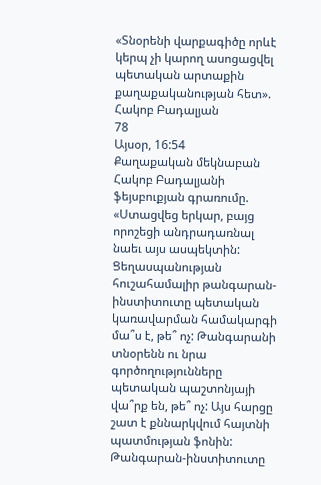«Տնօրենի վարքագիծը որևէ կերպ չի կարող ասոցացվել պետական արտաքին քաղաքականության հետ». Հակոբ Բադալյան
78
Այսօր, 16:54
Քաղաքական մեկնաբան Հակոբ Բադալյանի ֆեյսբուքյան գրառումը. «Ստացվեց երկար, բայց որոշեցի անդրադառնալ նաեւ այս ասպեկտին: Ցեղասպանության հուշահամալիր թանգարան-ինստիտուտը պետական կառավարման համակարգի մա՞ս է, թե՞ ոչ: Թանգարանի տնօրենն ու նրա գործողությունները պետական պաշտոնյայի վա՞րք են, թե՞ ոչ: Այս հարցը շատ է քննարկվում հայտնի պատմության ֆոնին: Թանգարան-ինստիտուտը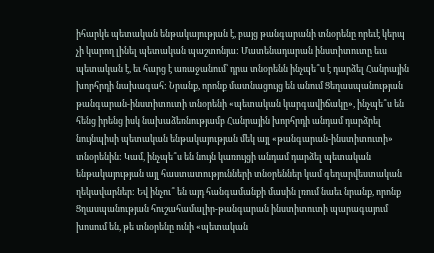իհարկե պետական ենթակայության է, բայց թանգարանի տնօրենը որեւէ կերպ չի կարող լինել պետական պաշտոնյա: Մատենադարան ինստիտուտը եւս պետական է, եւ հարց է առաջանում՝ դրա տնօրենն ինչպե՞ս է դարձել Հանրային խորհրդի նախագահ: Նրանք, որոնք մատնացույց են անում Ցեղասպանության թանգարան-ինստիտուտի տնօրենի «պետական կարգավիճակը», ինչպե՞ս են հենց իրենց իսկ նախաձեռնությամբ Հանրային խորհրդի անդամ դարձրել նույնպիսի պետական ենթակայության մեկ այլ «թանգարան-ինստիտուտի» տնօրենին: Կամ, ինչպե՞ս են նույն կառույցի անդամ դարձել պետական ենթակայության այլ հաստատությունների տնօրեններ կամ գեղարվեստական ղեկավարներ: Եվ ինչու՞ են այդ հանգամանքի մասին լռում նաեւ նրանք, որոնք Ցղասպանության հուշահամալիր-թանգարան ինստիտուտի պարագայում խոսում են, թե տնօրենը ունի «պետական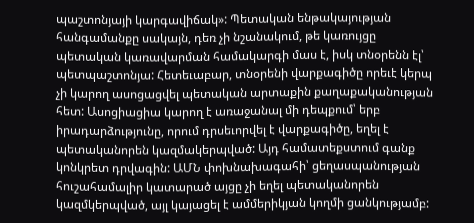պաշտոնյայի կարգավիճակ»: Պետական ենթակայության հանգամանքը սակայն, դեռ չի նշանակում, թե կառույցը պետական կառավարման համակարգի մաս է, իսկ տնօրենն էլ՝ պետպաշտոնյա: Հետեւաբար, տնօրենի վարքագիծը որեւէ կերպ չի կարող ասոցացվել պետական արտաքին քաղաքականության հետ: Ասոցիացիա կարող է առաջանալ մի դեպքում՝ երբ իրադարձությունը, որում դրսեւորվել է վարքագիծը, եղել է պետականորեն կազմակերպված: Այդ համատեքստում գանք կոնկրետ դրվագին: ԱՄՆ փոխնախագահի՝ ցեղասպանության հուշահամալիր կատարած այցը չի եղել պետականորեն կազմկերպված, այլ կայացել է ամմերիկյան կողմի ցանկությամբ: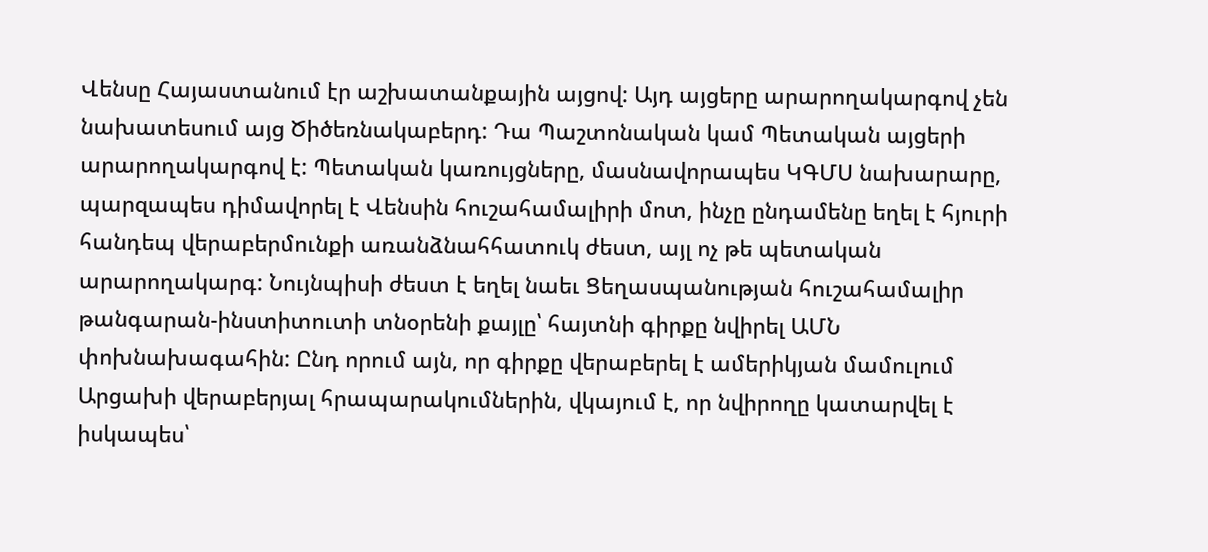Վենսը Հայաստանում էր աշխատանքային այցով: Այդ այցերը արարողակարգով չեն նախատեսում այց Ծիծեռնակաբերդ: Դա Պաշտոնական կամ Պետական այցերի արարողակարգով է: Պետական կառույցները, մասնավորապես ԿԳՄՍ նախարարը, պարզապես դիմավորել է Վենսին հուշահամալիրի մոտ, ինչը ընդամենը եղել է հյուրի հանդեպ վերաբերմունքի առանձնահհատուկ ժեստ, այլ ոչ թե պետական արարողակարգ: Նույնպիսի ժեստ է եղել նաեւ Ցեղասպանության հուշահամալիր թանգարան-ինստիտուտի տնօրենի քայլը՝ հայտնի գիրքը նվիրել ԱՄՆ փոխնախագահին: Ընդ որում այն, որ գիրքը վերաբերել է ամերիկյան մամուլում Արցախի վերաբերյալ հրապարակումներին, վկայում է, որ նվիրողը կատարվել է իսկապես՝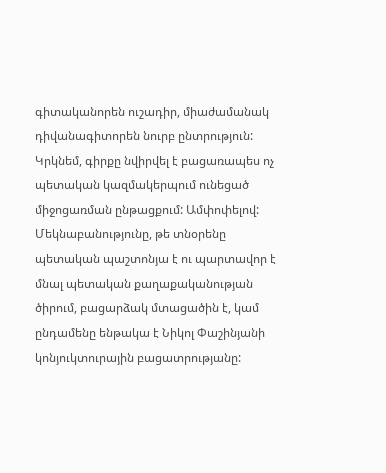գիտականորեն ուշադիր, միաժամանակ դիվանագիտորեն նուրբ ընտրություն: Կրկնեմ, գիրքը նվիրվել է բացառապես ոչ պետական կազմակերպում ունեցած միջոցառման ընթացքում: Ամփոփելով: Մեկնաբանությունը, թե տնօրենը պետական պաշտոնյա է ու պարտավոր է մնալ պետական քաղաքականության ծիրում, բացարձակ մտացածին է, կամ ընդամենը ենթակա է Նիկոլ Փաշինյանի կոնյուկտուրային բացատրությանը: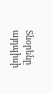Տնօրենը այդպիսի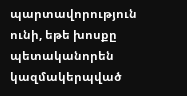պարտավորություն ունի, եթե խոսքը պետականորեն կազմակերպված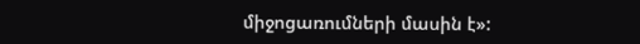միջոցառումների մասին է»: